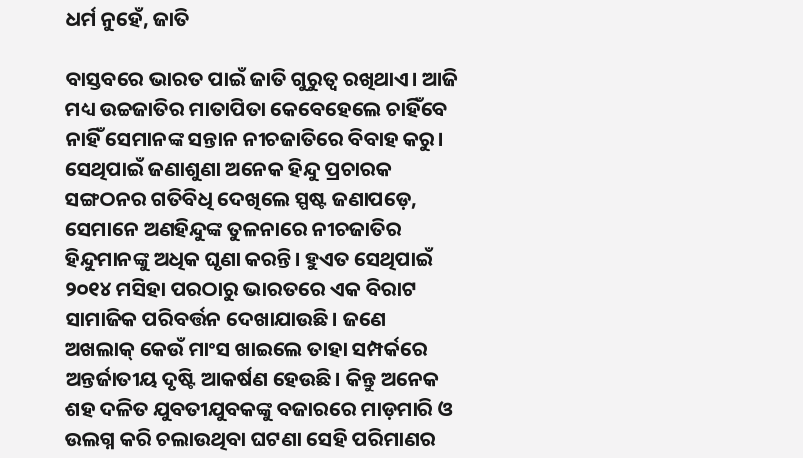ଧର୍ମ ନୁହେଁ, ଜାତି

ବାସ୍ତବରେ ଭାରତ ପାଇଁ ଜାତି ଗୁରୁତ୍ୱ ରଖିଥାଏ। ଆଜି ମଧ୍ୟ ଉଚ୍ଚଜାତିର ମାତାପିତା କେବେହେଲେ ଚାହିଁବେ ନାହିଁ ସେମାନଙ୍କ ସନ୍ତାନ ନୀଚଜାତିରେ ବିବାହ କରୁ। ସେଥିପାଇଁ ଜଣାଶୁଣା ଅନେକ ହିନ୍ଦୁ ପ୍ରଚାରକ ସଙ୍ଗଠନର ଗତିବିଧି ଦେଖିଲେ ସ୍ପଷ୍ଟ ଜଣାପଡ଼େ, ସେମାନେ ଅଣହିନ୍ଦୁଙ୍କ ତୁଳନାରେ ନୀଚଜାତିର ହିନ୍ଦୁମାନଙ୍କୁ ଅଧିକ ଘୃଣା କରନ୍ତି। ହୁଏତ ସେଥିପାଇଁ ୨୦୧୪ ମସିହା ପରଠାରୁ ଭାରତରେ ଏକ ବିରାଟ ସାମାଜିକ ପରିବର୍ତ୍ତନ ଦେଖାଯାଉଛି। ଜଣେ ଅଖଲାକ୍‌ କେଉଁ ମାଂସ ଖାଇଲେ ତାହା ସମ୍ପର୍କରେ ଅନ୍ତର୍ଜାତୀୟ ଦୃଷ୍ଟି ଆକର୍ଷଣ ହେଉଛି। କିନ୍ତୁ ଅନେକ ଶହ ଦଳିତ ଯୁବତୀଯୁବକଙ୍କୁ ବଜାରରେ ମାଡ଼ମାରି ଓ ଉଲଗ୍ନ କରି ଚଲାଉଥିବା ଘଟଣା ସେହି ପରିମାଣର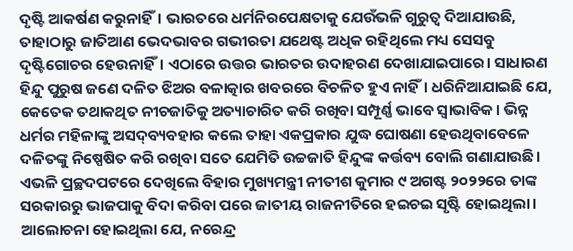ଦୃଷ୍ଟି ଆକର୍ଷଣ କରୁନାହିଁ। ଭାରତରେ ଧର୍ମନିରପେକ୍ଷତାକୁ ଯେଉଁଭଳି ଗୁରୁତ୍ୱ ଦିଆଯାଉଛି, ତାହାଠାରୁ ଜାତିଆଣ ଭେଦଭାବର ଗଭୀରତା ଯଥେଷ୍ଟ ଅଧିକ ରହିଥିଲେ ମଧ୍ୟ ସେସବୁ ଦୃଷ୍ଟିଗୋଚର ହେଉନାହିଁ। ଏଠାରେ ଉତ୍ତର ଭାରତର ଉଦାହରଣ ଦେଖାଯାଇପାରେ। ସାଧାରଣ ହିନ୍ଦୁ ପୁରୁଷ ଜଣେ ଦଳିତ ଝିଅର ବଳାତ୍କାର ଖବରରେ ବିଚଳିତ ହୁଏ ନାହିଁ। ଧରିନିଆଯାଇଛି ଯେ, କେତେକ ତଥାକଥିତ ନୀଚଜାତିକୁ ଅତ୍ୟାଚାରିତ କରି ରଖିବା ସମ୍ପୂର୍ଣ୍ଣ ଭାବେ ସ୍ବାଭାବିକ। ଭିନ୍ନ ଧର୍ମର ମହିଳାଙ୍କୁ ଅସଦ୍‌ବ୍ୟବହାର କଲେ ତାହା ଏକପ୍ରକାର ଯୁଦ୍ଧ ଘୋଷଣା ହେଉଥିବାବେଳେ ଦଳିତଙ୍କୁ ନିଷ୍ପେଷିତ କରି ରଖିବା ସତେ ଯେମିତି ଉଚ୍ଚଜାତି ହିନ୍ଦୁଙ୍କ କର୍ତ୍ତବ୍ୟ ବୋଲି ଗଣାଯାଉଛି।
ଏଭଳି ପ୍ରଚ୍ଛଦପଟରେ ଦେଖିଲେ ବିହାର ମୁଖ୍ୟମନ୍ତ୍ରୀ ନୀତୀଶ କୁମାର ୯ ଅଗଷ୍ଟ ୨୦୨୨ରେ ତାଙ୍କ ସରକାରରୁ ଭାଜପାକୁ ବିଦା କରିବା ପରେ ଜାତୀୟ ରାଜନୀତିରେ ହଇଚଇ ସୃଷ୍ଟି ହୋଇଥିଲା। ଆଲୋଚନା ହୋଇଥିଲା ଯେ, ନରେନ୍ଦ୍ର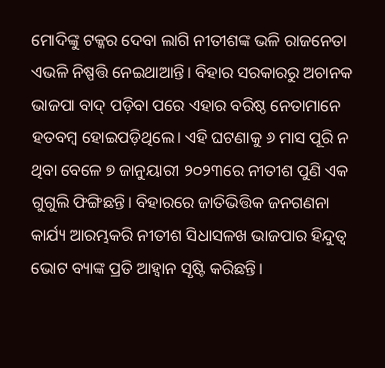ମୋଦିଙ୍କୁ ଟକ୍କର ଦେବା ଲାଗି ନୀତୀଶଙ୍କ ଭଳି ରାଜନେତା ଏଭଳି ନିଷ୍ପତ୍ତି ନେଇଥାଆନ୍ତି। ବିହାର ସରକାରରୁ ଅଚାନକ ଭାଜପା ବାଦ୍‌ ପଡ଼ିବା ପରେ ଏହାର ବରିଷ୍ଠ ନେତାମାନେ ହତବମ୍ବ ହୋଇପଡ଼ିଥିଲେ। ଏହି ଘଟଣାକୁ ୬ ମାସ ପୂରି ନ ଥିବା ବେଳେ ୭ ଜାନୁୟାରୀ ୨୦୨୩ରେ ନୀତୀଶ ପୁଣି ଏକ ଗୁଗୁଲି ଫିଙ୍ଗିଛନ୍ତି। ବିହାରରେ ଜାତିଭିତ୍ତିକ ଜନଗଣନା କାର୍ଯ୍ୟ ଆରମ୍ଭକରି ନୀତୀଶ ସିଧାସଳଖ ଭାଜପାର ହିନ୍ଦୁତ୍ୱ ଭୋଟ ବ୍ୟାଙ୍କ ପ୍ରତି ଆହ୍ବାନ ସୃଷ୍ଟି କରିଛନ୍ତି।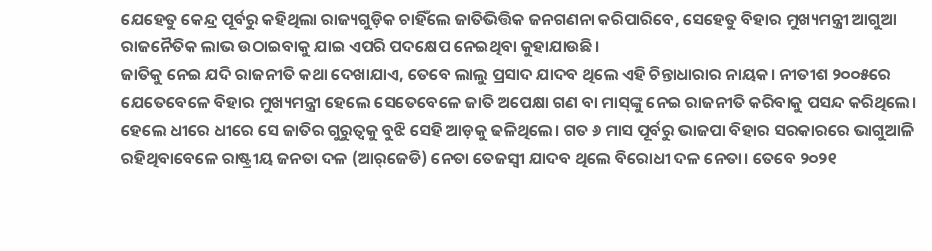ଯେହେତୁ କେନ୍ଦ୍ର ପୂର୍ବରୁ କହିଥିଲା ରାଜ୍ୟଗୁଡ଼ିକ ଚାହିଁଲେ ଜାତିଭିତ୍ତିକ ଜନଗଣନା କରିପାରିବେ, ସେହେତୁ ବିହାର ମୁଖ୍ୟମନ୍ତ୍ରୀ ଆଗୁଆ ରାଜନୈତିକ ଲାଭ ଉଠାଇବାକୁ ଯାଇ ଏପରି ପଦକ୍ଷେପ ନେଇଥିବା କୁହାଯାଉଛି।
ଜାତିକୁ ନେଇ ଯଦି ରାଜନୀତି କଥା ଦେଖାଯାଏ, ତେବେ ଲାଲୁ ପ୍ରସାଦ ଯାଦବ ଥିଲେ ଏହି ଚିନ୍ତାଧାରାର ନାୟକ। ନୀତୀଶ ୨୦୦୫ରେ ଯେତେବେଳେ ବିହାର ମୁଖ୍ୟମନ୍ତ୍ରୀ ହେଲେ ସେତେବେଳେ ଜାତି ଅପେକ୍ଷା ଗଣ ବା ମାସ୍‌ଙ୍କୁ ନେଇ ରାଜନୀତି କରିବାକୁ ପସନ୍ଦ କରିଥିଲେ। ହେଲେ ଧୀରେ ଧୀରେ ସେ ଜାତିର ଗୁରୁତ୍ୱକୁ ବୁଝି ସେହି ଆଡ଼କୁ ଢଳିଥିଲେ। ଗତ ୬ ମାସ ପୂର୍ବରୁ ଭାଜପା ବିହାର ସରକାରରେ ଭାଗୁଆଳି ରହିଥିବାବେଳେ ରାଷ୍ଟ୍ରୀୟ ଜନତା ଦଳ (ଆର୍‌ଜେଡି) ନେତା ତେଜସ୍ବୀ ଯାଦବ ଥିଲେ ବିରୋଧୀ ଦଳ ନେତା। ତେବେ ୨୦୨୧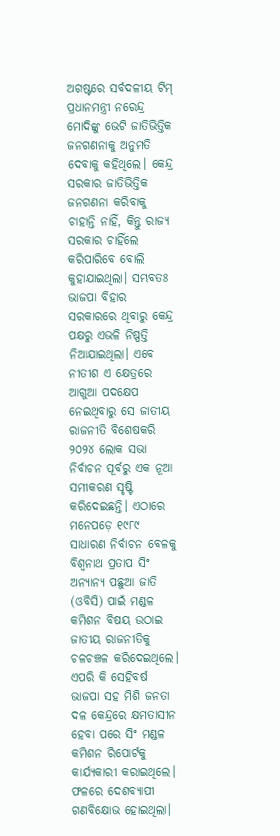ଅଗଷ୍ଟରେ ସର୍ବଦଳୀୟ ଟିମ୍‌ ପ୍ରଧାନମନ୍ତ୍ରୀ ନରେନ୍ଦ୍ର ମୋଦିଙ୍କୁ ଭେଟି ଜାତିଭିତ୍ତିକ ଜନଗଣନାକୁ ଅନୁମତି ଦେବାକୁ କହିଥିଲେ। କେନ୍ଦ୍ର ସରକାର ଜାତିଭିତ୍ତିକ ଜନଗଣନା କରିବାକୁ ଚାହାନ୍ତି ନାହିଁ, କିନ୍ତୁ ରାଜ୍ୟ ସରକାର ଚାହିଁଲେ କରିପାରିବେ ବୋଲି କୁହାଯାଇଥିଲା। ସମ୍ଭବତଃ ଭାଜପା ବିହାର ସରକାରରେ ଥିବାରୁ କେନ୍ଦ୍ର ପକ୍ଷରୁ ଏଭଳି ନିଷ୍ପତ୍ତି ନିଆଯାଇଥିଲା। ଏବେ ନୀତୀଶ ଏ କ୍ଷେତ୍ରରେ ଆଗୁଆ ପଦକ୍ଷେପ ନେଇଥିବାରୁ ସେ ଜାତୀୟ ରାଜନୀତି ବିଶେଷକରି ୨୦୨୪ ଲୋକ ସଭା ନିର୍ବାଚନ ପୂର୍ବରୁ ଏକ ନୂଆ ସମୀକରଣ ସୃଷ୍ଟି କରିଦେଇଛନ୍ତି। ଏଠାରେ ମନେପଡ଼େ ୧୯୮୯ ସାଧାରଣ ନିର୍ବାଚନ ବେଳକୁ ବିଶ୍ୱନାଥ ପ୍ରତାପ ସିଂ ଅନ୍ୟାନ୍ୟ ପଛୁଆ ଜାତି (ଓବିସି) ପାଇଁ ମଣ୍ଡଳ କମିଶନ ବିଷୟ ଉଠାଇ ଜାତୀୟ ରାଜନୀତିକୁ ଚଳଚଞ୍ଚଳ କରିଦେଇଥିଲେ। ଏପରି କି ସେହିବର୍ଷ ଭାଜପା ସହ ମିଶି ଜନତା ଦଳ କେନ୍ଦ୍ରରେ କ୍ଷମତାସୀନ ହେବା ପରେ ସିଂ ମଣ୍ଡଳ କମିଶନ ରିପୋର୍ଟକୁ କାର୍ଯ୍ୟକାରୀ କରାଇଥିଲେ। ଫଳରେ ଦେଶବ୍ୟାପୀ ଗଣବିକ୍ଷୋଭ ହୋଇଥିଲା।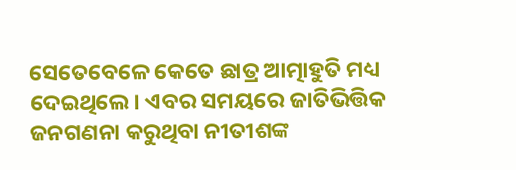ସେତେବେଳେ କେତେ ଛାତ୍ର ଆତ୍ମାହୁତି ମଧ୍ୟ ଦେଇଥିଲେ। ଏବର ସମୟରେ ଜାତିଭିତ୍ତିକ ଜନଗଣନା କରୁଥିବା ନୀତୀଶଙ୍କ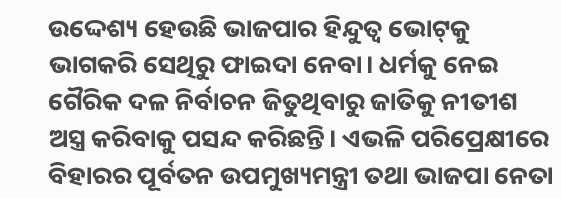ଉଦ୍ଦେଶ୍ୟ ହେଉଛି ଭାଜପାର ହିନ୍ଦୁତ୍ୱ ଭୋଟ୍‌କୁ ଭାଗକରି ସେଥିରୁ ଫାଇଦା ନେବା। ଧର୍ମକୁ ନେଇ ଗୈରିକ ଦଳ ନିର୍ବାଚନ ଜିତୁଥିବାରୁ ଜାତିକୁ ନୀତୀଶ ଅସ୍ତ୍ର କରିବାକୁ ପସନ୍ଦ କରିଛନ୍ତି। ଏଭଳି ପରିପ୍ରେକ୍ଷୀରେ ବିହାରର ପୂର୍ବତନ ଉପମୁଖ୍ୟମନ୍ତ୍ରୀ ତଥା ଭାଜପା ନେତା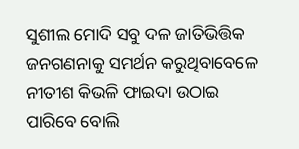ସୁଶୀଲ ମୋଦି ସବୁ ଦଳ ଜାତିଭିତ୍ତିକ ଜନଗଣନାକୁ ସମର୍ଥନ କରୁଥିବାବେଳେ ନୀତୀଶ କିଭଳି ଫାଇଦା ଉଠାଇ ପାରିବେ ବୋଲି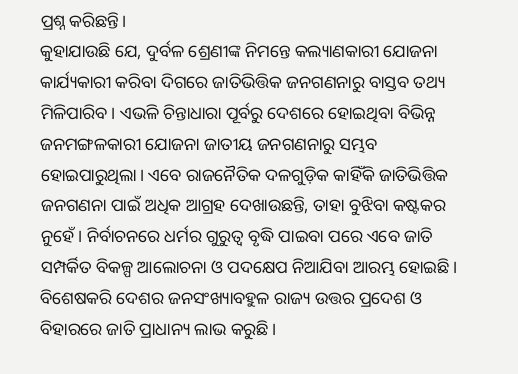ପ୍ରଶ୍ନ କରିଛନ୍ତି।
କୁହାଯାଉଛି ଯେ, ଦୁର୍ବଳ ଶ୍ରେଣୀଙ୍କ ନିମନ୍ତେ କଲ୍ୟାଣକାରୀ ଯୋଜନା କାର୍ଯ୍ୟକାରୀ କରିବା ଦିଗରେ ଜାତିଭିତ୍ତିକ ଜନଗଣନାରୁ ବାସ୍ତବ ତଥ୍ୟ ମିଳିପାରିବ। ଏଭଳି ଚିନ୍ତାଧାରା ପୂର୍ବରୁ ଦେଶରେ ହୋଇଥିବା ବିଭିନ୍ନ ଜନମଙ୍ଗଳକାରୀ ଯୋଜନା ଜାତୀୟ ଜନଗଣନାରୁ ସମ୍ଭବ ହୋଇପାରୁଥିଲା। ଏବେ ରାଜନୈତିକ ଦଳଗୁଡ଼ିକ କାହିଁକି ଜାତିଭିତ୍ତିକ ଜନଗଣନା ପାଇଁ ଅଧିକ ଆଗ୍ରହ ଦେଖାଉଛନ୍ତି, ତାହା ବୁଝିବା କଷ୍ଟକର ନୁହେଁ। ନିର୍ବାଚନରେ ଧର୍ମର ଗୁରୁତ୍ୱ ବୃଦ୍ଧି ପାଇବା ପରେ ଏବେ ଜାତି ସମ୍ପର୍କିତ ବିକଳ୍ପ ଆଲୋଚନା ଓ ପଦକ୍ଷେପ ନିଆଯିବା ଆରମ୍ଭ ହୋଇଛି। ବିଶେଷକରି ଦେଶର ଜନସଂଖ୍ୟାବହୁଳ ରାଜ୍ୟ ଉତ୍ତର ପ୍ରଦେଶ ଓ ବିହାରରେ ଜାତି ପ୍ରାଧାନ୍ୟ ଲାଭ କରୁଛି।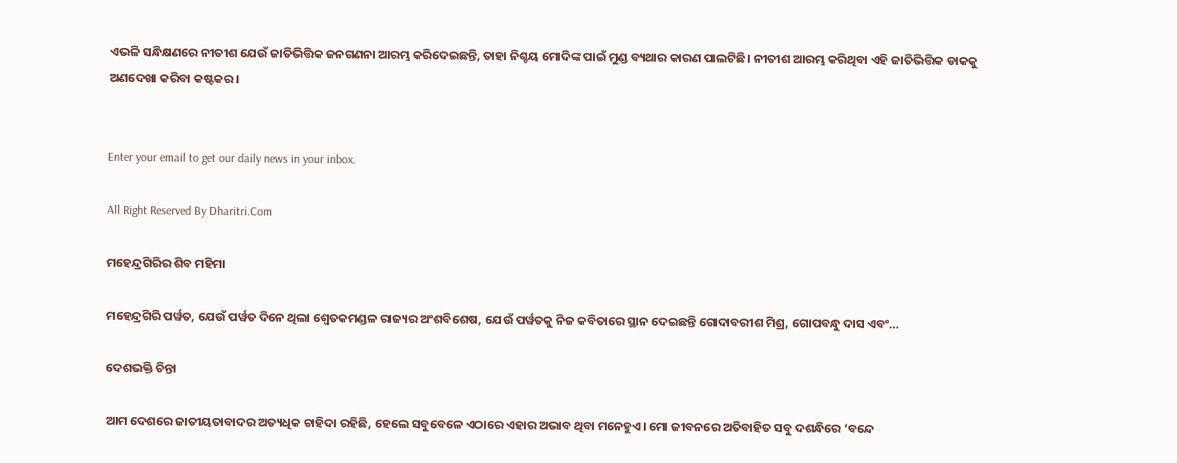ଏଭଳି ସନ୍ଧିକ୍ଷଣରେ ନୀତୀଶ ଯେଉଁ ଜାତିଭିତ୍ତିକ ଜନଗଣନା ଆରମ୍ଭ କରିଦେଇଛନ୍ତି, ତାହା ନିଶ୍ଚୟ ମୋଦିଙ୍କ ପାଇଁ ମୁଣ୍ଡ ବ୍ୟଥାର କାରଣ ପାଲଟିଛି। ନୀତୀଶ ଆରମ୍ଭ କରିଥିବା ଏହି ଜାତିଭିତ୍ତିକ ଡାକକୁ ଅଣଦେଖା କରିବା କଷ୍ଟକର।


Enter your email to get our daily news in your inbox.

All Right Reserved By Dharitri.Com

ମହେନ୍ଦ୍ରଗିରିର ଶିବ ମହିମା

ମହେନ୍ଦ୍ରଗିରି ପର୍ୱତ, ଯେଉଁ ପର୍ୱତ ଦିନେ ଥିଲା ଶ୍ୱେତକମଣ୍ଡଳ ରାଜ୍ୟର ଅଂଶବିଶେଷ, ଯେଉଁ ପର୍ୱତକୁ ନିଜ କବିତାରେ ସ୍ଥାନ ଦେଇଛନ୍ତି ଗୋଦାବରୀଶ ମିଶ୍ର, ଗୋପବନ୍ଧୁ ଦାସ ଏବଂ…

ଦେଶଭକ୍ତି ଚିନ୍ତା

ଆମ ଦେଶରେ ଜାତୀୟତାବାଦର ଅତ୍ୟଧିକ ଚାହିଦା ରହିଛି, ହେଲେ ସବୁବେଳେ ଏଠାରେ ଏହାର ଅଭାବ ଥିବା ମନେହୁଏ। ମୋ ଜୀବନରେ ଅତିବାହିତ ସବୁ ଦଶନ୍ଧିରେ ‘ବନ୍ଦେ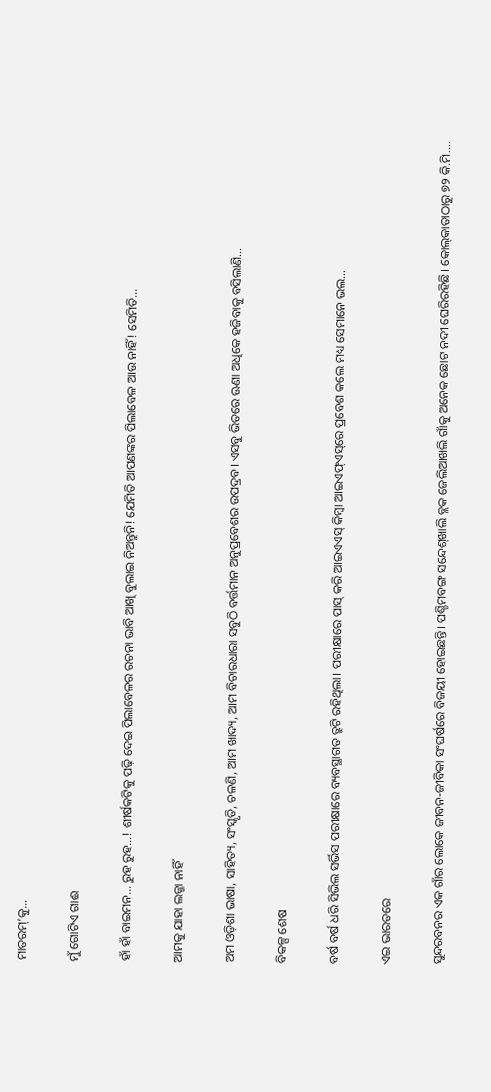ମାତରମ୍‌’କୁ…

ମୁଁ ଗୋଟିଏ ଗାଈ

ହାଁ ହାଁ ବାଇମନ… ରୁହ ରୁହ…! ଶୀର୍ଷକଟିକୁ ପଢ଼ି ଦେଇ ପିଲାବେଳର ରଚନା ଭାବି ଆଖି ବୁଲାଇ ନିଅନ୍ତୁନି! ଯେମିତି ଆପଣଙ୍କର ପିଲାବେଳ ଆଉ ନାହିଁ! ସେମିତି…

ଆମକୁ ଯାହା ଲଜ୍ଜା ନାହିଁ

ଅମ ଓଡ଼ିଶା ଭାଷା, ସାହିତ୍ୟ, ସଂସ୍କୃତି, ଚଳଣି, ଆମ ଖାଦ୍ୟ, ଆମ ବିଚାରଧାରା ସବୁଠି ବର୍ତ୍ତମାନ ଅନୁପ୍ରବେଶର ଉପଦ୍ରବ। ଏସବୁ ଭିତରେ ଊଣା ଅଧିକେ ହଜିବାକୁ ବସିଲାଣି…

ବିକଳ୍ପ ଶେଷ

ବର୍ଷ ବର୍ଷ ଧରି ସିଭିଲ ସର୍ଭିସ ପରୀକ୍ଷାରେ ବ୍ୟବସ୍ଥାଗତ ତ୍ରୁଟି ରହିଥିଲା। ପରୀକ୍ଷାରେ ପାସ୍‌ କରି ଆଇଏଏସ୍‌ କିମ୍ବା ଆଇଏଫ୍‌ଏସ୍‌ରେ ପ୍ରବେଶ କଲେ ମଧ୍ୟ ସେମାନେ ଭଲ…

ଏଇ ଭାରତରେ

ସୁନ୍ଦରବନର ଏକ ଗାଁର ଲୋକେ ଜୀବନ-ଜୀବିକା ସଂଘର୍ଷରେ ବିଜୟୀ ହୋଇଛନ୍ତି। ପଶ୍ଚିମବଙ୍ଗ ସନ୍ଦେଶ୍‌ଖାଲି ବ୍ଲକ ଜେଲିଆଖଲି ଗାଁକୁ ଅନେକ ଛୋଟ ନଦୀ ଘେରିରହିଛି। କୋଲ୍‌କାତାଠାରୁ ୭୨ କି.ମି.…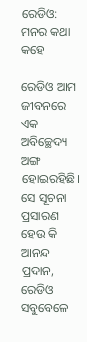ରେଡିଓ: ମନର କଥା କହେ

ରେଡିଓ ଆମ ଜୀବନରେ ଏକ ଅବିଚ୍ଛେଦ୍ୟ ଅଙ୍ଗ ହୋଇରହିଛି। ସେ ସୂଚନା ପ୍ରସାରଣ ହେଉ କି ଆନନ୍ଦ ପ୍ରଦାନ, ରେଡିଓ ସବୁବେଳେ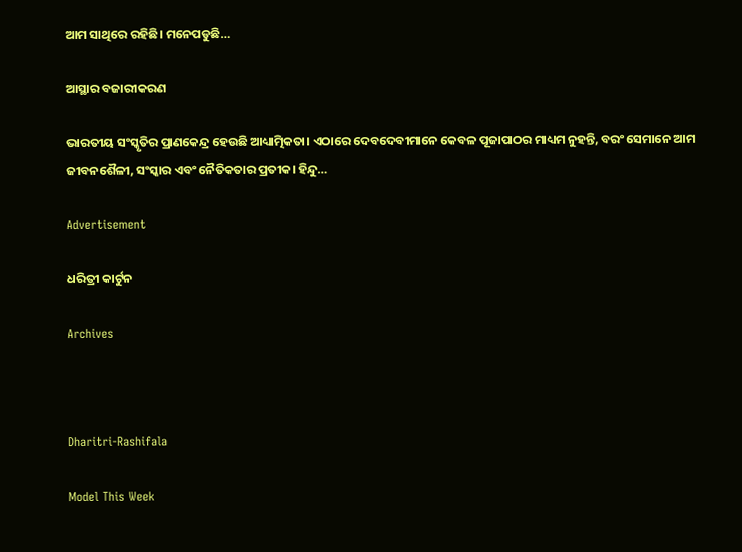ଆମ ସାଥିରେ ରହିଛି। ମନେପଡୁଛି…

ଆସ୍ଥାର ବଜାରୀକରଣ

ଭାରତୀୟ ସଂସ୍କୃତିର ପ୍ରାଣକେନ୍ଦ୍ର ହେଉଛି ଆଧ୍ୟାତ୍ମିକତା। ଏଠାରେ ଦେବଦେବୀମାନେ କେବଳ ପୂଜାପାଠର ମାଧ୍ୟମ ନୁହନ୍ତି, ବରଂ ସେମାନେ ଆମ ଜୀବନଶୈଳୀ, ସଂସ୍କାର ଏବଂ ନୈତିକତାର ପ୍ରତୀକ। ହିନ୍ଦୁ…

Advertisement

ଧରିତ୍ରୀ କାର୍ଟୁନ

Archives



Dharitri-Rashifala

Model This Week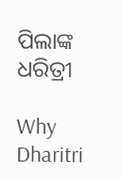ପିଲାଙ୍କ ଧରିତ୍ରୀ

Why Dharitri